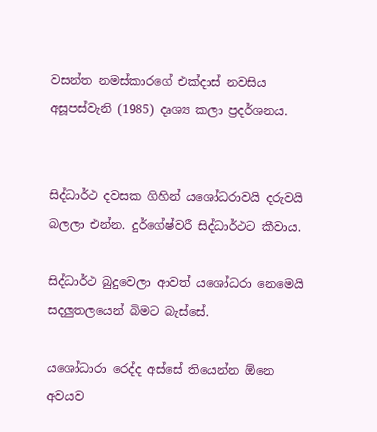වසන්ත නමස්කාරගේ එක්දාස් නවසිය අසූපස්වැනි (1985) දෘශ්‍ය කලා ප්‍රදර්ශනය.


සිද්ධාර්ථ දවසක ගිහින් යශෝධරාවයි දරුවයි බලලා එන්න. දුර්ගේෂ්වරී සිද්ධාර්ථට කීවාය.

සිද්ධාර්ථ බුදුවෙලා ආවත් යශෝධරා නෙමෙයි සදලුතලයෙන් බිමට බැස්සේ.

යශෝධාරා රෙද්ද අස්සේ තියෙන්න ඕනෙ අවයව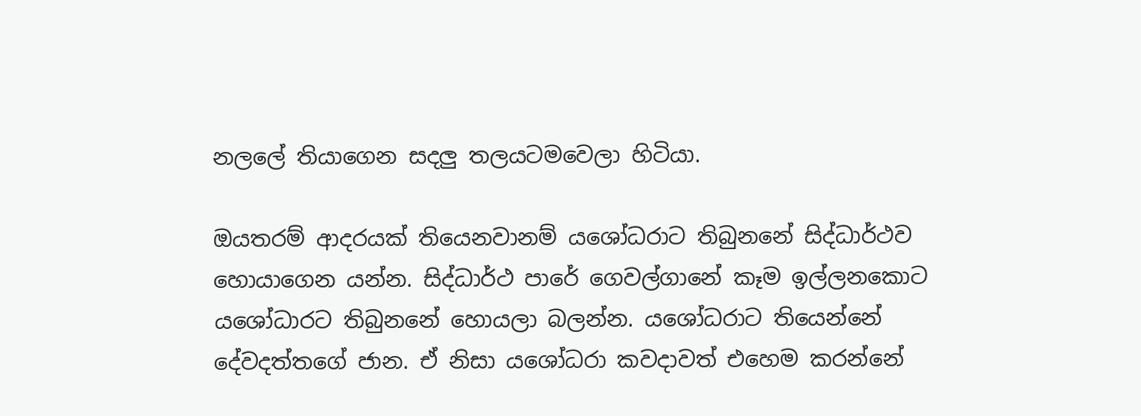නලලේ තියාගෙන සදලු තලයටමවෙලා හිටියා.

ඔයතරම් ආදරයක් තියෙනවානම් ය‍ශෝධරාට තිබුනනේ සිද්ධාර්ථව හොයාගෙන යන්න. සිද්ධාර්ථ පාරේ ගෙවල්ගානේ කෑම ඉල්ලනකොට යශෝධාරට තිබුනනේ හොයලා බලන්න. යශෝධරාට තියෙන්නේ දේවදත්තගේ ජාන. ඒ නිසා යශෝධරා කවදාවත් එහෙම කරන්නේ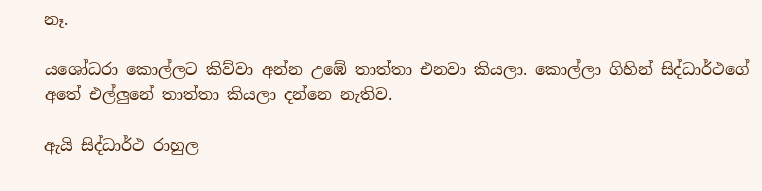නෑ.

යශෝධරා කොල්ලට කිව්වා අන්න උඹේ තාත්තා එනවා කියලා. කොල්ලා ගිහින් සිද්ධාර්ථගේ අතේ එල්ලුනේ තාත්තා කියලා දන්නෙ නැතිව.

ඇයි සිද්ධාර්ථ රාහුල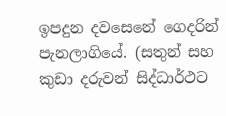ඉපදුන දවසෙනේ ගෙදරින් පැනලාගියේ. (සතුන් සහ කුඩා දරුවන් සිද්ධාර්ථට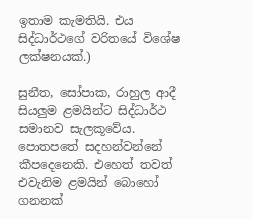ඉතාම කැමතියි. එය සිද්ධාර්ථගේ වරිතයේ විශේෂ ලක්ෂනයක්.)

සුනීත, සෝපාක, රාහුල ආදී සියලුම ළමයින්ට සිද්ධාර්ථ සමානව සැලකූවේය. පොතපතේ සදහන්වන්නේ කීපදෙනෙකි. එහෙත් තවත් එවැනිම ළමයින් බොහෝ ගනනක්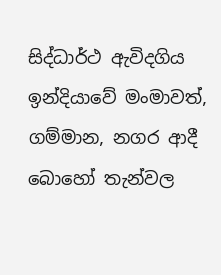සිද්ධාර්ථ ඇවිදගිය ඉන්දියාවේ මංමාවත්, ගම්මාන, නගර ආදී බොහෝ තැන්වල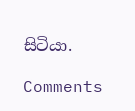සිටියා.

Comments